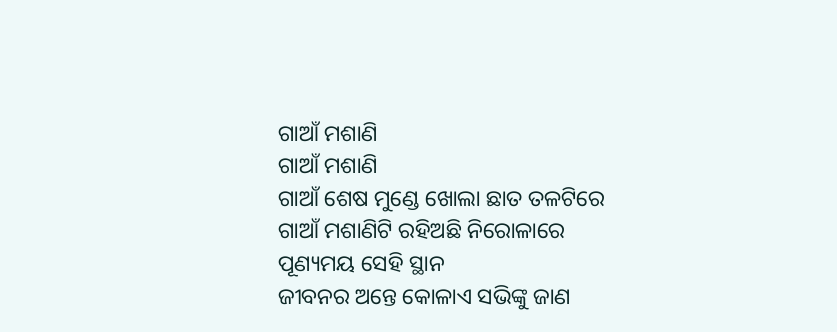ଗାଆଁ ମଶାଣି
ଗାଆଁ ମଶାଣି
ଗାଆଁ ଶେଷ ମୁଣ୍ଡେ ଖୋଲା ଛାତ ତଳଟିରେ
ଗାଆଁ ମଶାଣିଟି ରହିଅଛି ନିରୋଳାରେ
ପୂଣ୍ୟମୟ ସେହି ସ୍ଥାନ
ଜୀବନର ଅନ୍ତେ କୋଳାଏ ସଭିଙ୍କୁ ଜାଣ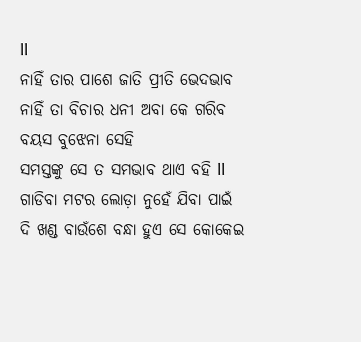ll
ନାହିଁ ତାର ପାଶେ ଜାତି ପ୍ରୀତି ଭେଦଭାବ
ନାହିଁ ତା ବିଚାର ଧନୀ ଅବା କେ ଗରିବ
ବୟସ ବୁଝେନା ସେହି
ସମସ୍ତଙ୍କୁ ସେ ତ ସମଭାବ ଥାଏ ବହି ll
ଗାଡିବା ମଟର ଲୋଡ଼ା ନୁହେଁ ଯିବା ପାଇଁ
ଦି ଖଣ୍ଡ ବାଉଁଶେ ବନ୍ଧା ହୁଏ ସେ କୋକେଇ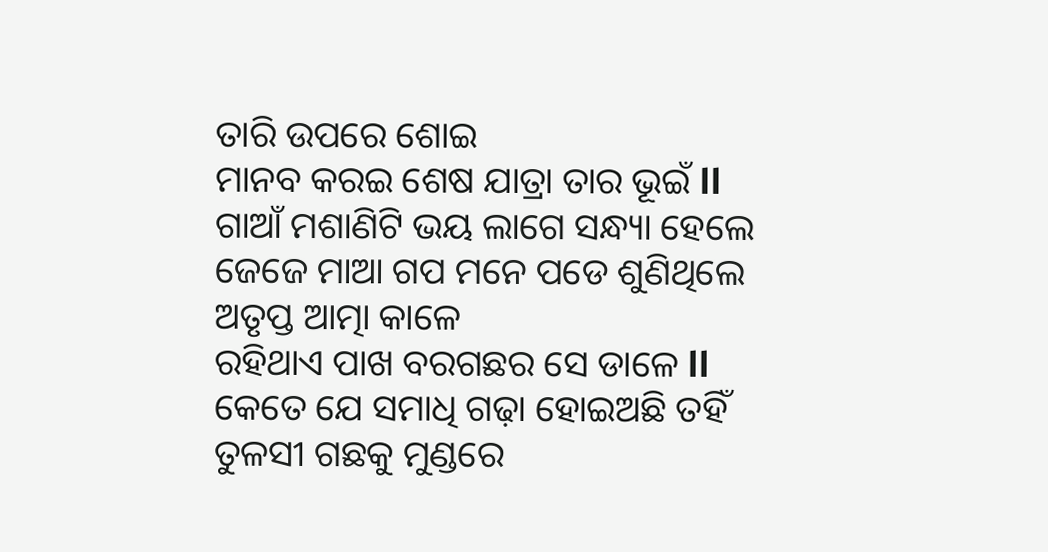ତାରି ଉପରେ ଶୋଇ
ମାନବ କରଇ ଶେଷ ଯାତ୍ରା ତାର ଭୂଇଁ ll
ଗାଆଁ ମଶାଣିଟି ଭୟ ଲାଗେ ସନ୍ଧ୍ୟା ହେଲେ
ଜେଜେ ମାଆ ଗପ ମନେ ପଡେ ଶୁଣିଥିଲେ
ଅତୃପ୍ତ ଆତ୍ମା କାଳେ
ରହିଥାଏ ପାଖ ବରଗଛର ସେ ଡାଳେ ll
କେତେ ଯେ ସମାଧି ଗଢ଼ା ହୋଇଅଛି ତହିଁ
ତୁଳସୀ ଗଛକୁ ମୁଣ୍ଡରେ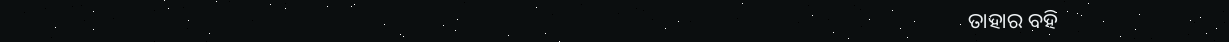ତାହାର ବହି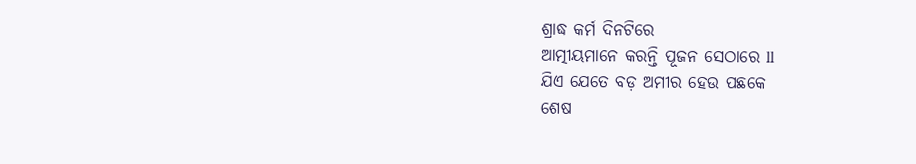ଶ୍ରାଦ୍ଧ କର୍ମ ଦିନଟିରେ
ଆତ୍ମୀୟମାନେ କରନ୍ତି ପୂଜନ ସେଠାରେ ll
ଯିଏ ଯେତେ ବଡ଼ ଅମୀର ହେଉ ପଛକେ
ଶେଷ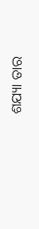ଶଯ୍ୟା ତାର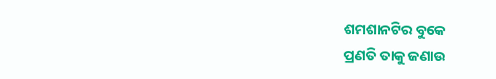ଶମଶାନଟିର ବୁକେ
ପ୍ରଣତି ତାକୁ ଜଣାଉ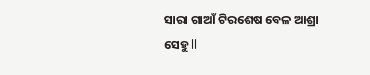ସାରା ଗାଆଁ ଟିରଶେଷ ବେଳ ଆଶ୍ରା ସେହୁ ll